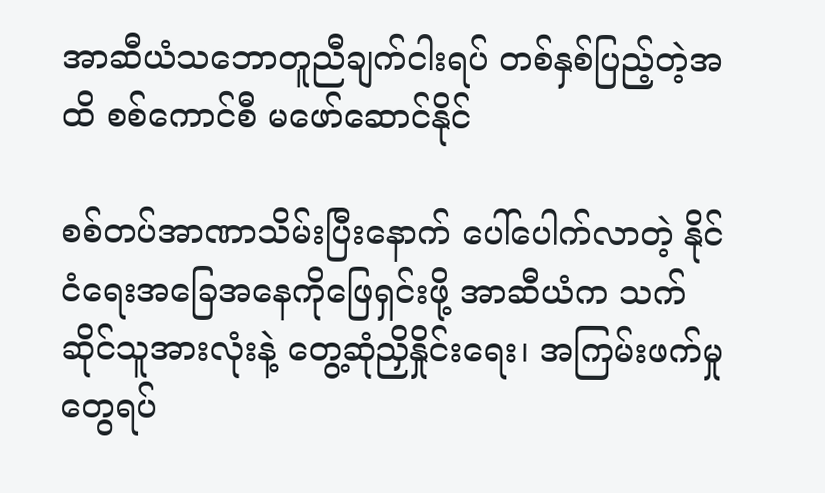အာဆီယံသဘောတူညီချက်ငါးရပ် တစ်နှစ်ပြည့်တဲ့အထိ စစ်ကောင်စီ မဖော်ဆောင်နိုင်

စစ်တပ်အာဏာသိမ်းပြီးနောက် ပေါ်ပေါက်လာတဲ့ နိုင်ငံရေးအခြေအနေကိုဖြေရှင်းဖို့ အာဆီယံက သက်ဆိုင်သူအားလုံးနဲ့ တွေ့ဆုံညှိနှိုင်းရေး၊ အကြမ်းဖက်မှုတွေရပ်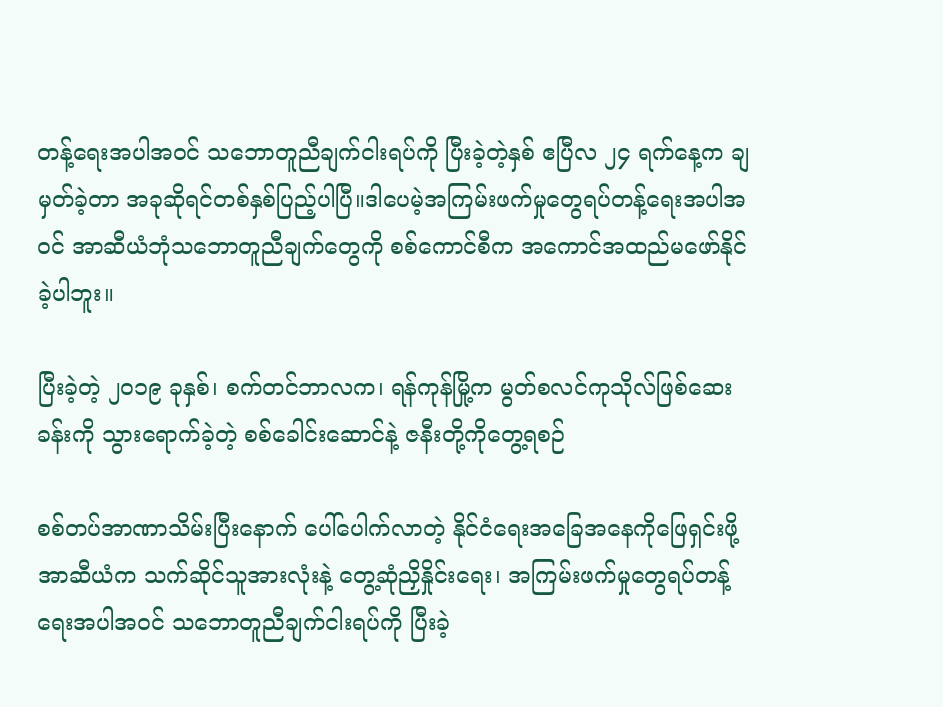တန့်ရေးအပါအဝင် သဘောတူညီချက်ငါးရပ်ကို ပြီးခဲ့တဲ့နှစ် ဧပြီလ ၂၄ ရက်နေ့က ချမှတ်ခဲ့တာ အခုဆိုရင်တစ်နှစ်ပြည့်ပါပြီ။ဒါပေမဲ့အကြမ်းဖက်မှုတွေရပ်တန့်ရေးအပါအဝင် အာဆီယံဘုံသဘောတူညီချက်တွေကို စစ်ကောင်စီက အကောင်အထည်မဖော်နိုင်ခဲ့ပါဘူး။

ပြီးခဲ့တဲ့ ၂၀၁၉ ခုနှစ်၊ စက်တင်ဘာလက၊ ရန်ကုန်မြို့က မွတ်စလင်ကုသိုလ်ဖြစ်ဆေးခန်းကို သွားရောက်ခဲ့တဲ့ စစ်ခေါင်းဆောင်နဲ့ ဇနီးတို့ကိုတွေ့ရစဉ်

စစ်တပ်အာဏာသိမ်းပြီးနောက် ပေါ်ပေါက်လာတဲ့ နိုင်ငံရေးအခြေအနေကိုဖြေရှင်းဖို့ အာဆီယံက သက်ဆိုင်သူအားလုံးနဲ့ တွေ့ဆုံညှိနှိုင်းရေး၊ အကြမ်းဖက်မှုတွေရပ်တန့်ရေးအပါအဝင် သဘောတူညီချက်ငါးရပ်ကို ပြီးခဲ့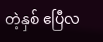တဲ့နှစ် ဧပြီလ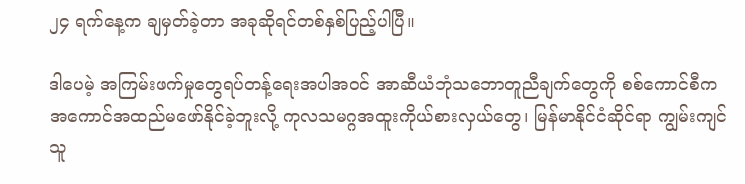၂၄ ရက်နေ့က ချမှတ်ခဲ့တာ အခုဆိုရင်တစ်နှစ်ပြည့်ပါပြီ။

ဒါပေမဲ့ အကြမ်းဖက်မှုတွေရပ်တန့်ရေးအပါအဝင် အာဆီယံဘုံသဘောတူညီချက်တွေကို စစ်ကောင်စီက အကောင်အထည်မဖော်နိုင်ခဲ့ဘူးလို့ ကုလသမဂ္ဂအထူးကိုယ်စားလှယ်တွေ၊ မြန်မာနိုင်ငံဆိုင်ရာ ကျွမ်းကျင်သူ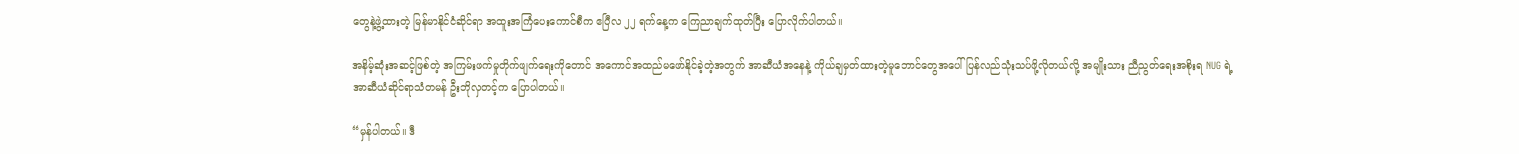တွေနဲ့ဖွဲ့ထားတဲ့ မြန်မာနိုင်ငံဆိုင်ရာ အထူးအကြံပေးကောင်စီက ဧပြီလ ၂၂ ရက်နေ့က ကြေညာချက်ထုတ်ပြီး ပြောလိုက်ပါတယ်။

အနိမ့်ဆုံးအဆင့်ဖြစ်တဲ့ အကြမ်းဖက်မှုတိုက်ဖျက်ရေးကိုတောင် အကောင်အထည်မဖော်နိုင်ခဲ့တဲ့အတွက် အာဆီယံအနေနဲ့ ကိုယ်ချမှတ်ထားတဲ့မူဘောင်တွေအပေါ် ပြန်လည်သုံးသပ်ဖို့လိုတယ်လို့ အမျိုးသား ညီညွတ်ရေးအစိုးရ NUG ရဲ့ အာဆီယံဆိုင်ရာသံတမန် ဦးဘိုလှတင့်က ပြောပါတယ်။

“မှန်ပါတယ်။ ဒီ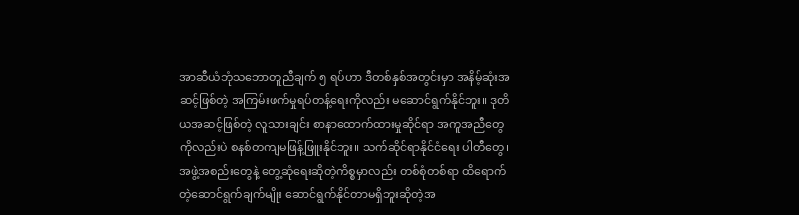အာဆီယံဘုံသဘောတူညီချက် ၅ ရပ်ဟာ ဒီတစ်နှစ်အတွင်းမှာ အနိမ့်ဆုံးအဆင့်ဖြစ်တဲ့ အကြမ်းဖက်မှုရပ်တန့်ရေးကိုလည်း မဆောင်ရွက်နိုင်ဘူး။ ဒုတိယအဆင့်ဖြစ်တဲ့ လူသားချင်း စာနာထောက်ထားမှုဆိုင်ရာ အကူအညီတွေကိုလည်းပဲ စနစ်တကျမဖြန့်ဖြူးနိုင်ဘူး။ သက်ဆိုင်ရာနိုင်ငံရေး ပါတီတွေ၊ အဖွဲ့အစည်းတွေနဲ့ တွေ့ဆုံရေးဆိုတဲ့ကိစ္စမှာလည်း တစ်စုံတစ်ရာ ထိရောက်တဲ့ဆောင်ရွက်ချက်မျိုး ဆောင်ရွက်နိုင်တာမရှိဘူးဆိုတဲ့အ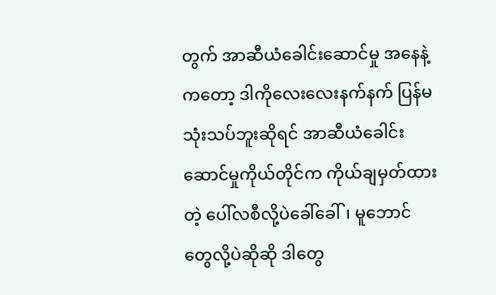တွက် အာဆီယံခေါင်းဆောင်မှု အနေနဲ့ကတော့ ဒါကိုလေးလေးနက်နက် ပြန်မသုံးသပ်ဘူးဆိုရင် အာဆီယံခေါင်းဆောင်မှုကိုယ်တိုင်က ကိုယ်ချမှတ်ထားတဲ့ ပေါ်လစီလို့ပဲခေါ်ခေါ်၊ မူဘောင်တွေလို့ပဲဆိုဆို ဒါတွေ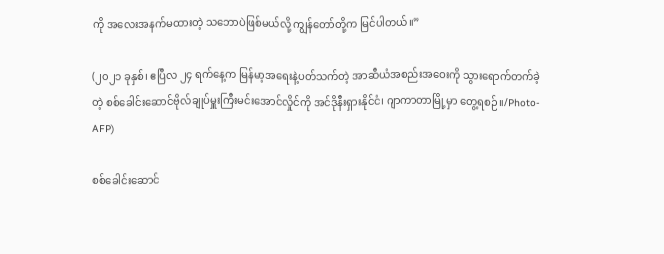ကို အလေးအနက်မထားတဲ့ သဘောပဲဖြစ်မယ်လို့ ကျွန်တော်တို့က မြင်ပါတယ်။”

(၂၀၂၁ ခုနှစ်၊ ဧပြီလ ၂၄ ရက်နေ့က မြန်မာ့အရေးနဲ့ပတ်သက်တဲ့ အာဆီယံအစည်းအဝေးကို သွားရောက်တက်ခဲ့တဲ့ စစ်ခေါင်းဆောင်ဗိုလ်ချုပ်မှူးကြီးမင်းအောင်လှိုင်ကို အင်ဒိုနီးရှားနိုင်ငံ၊ ဂျာကာတာမြို့မှာ တွေ့ရစဉ်။/Photo-AFP)

စစ်ခေါင်းဆောင်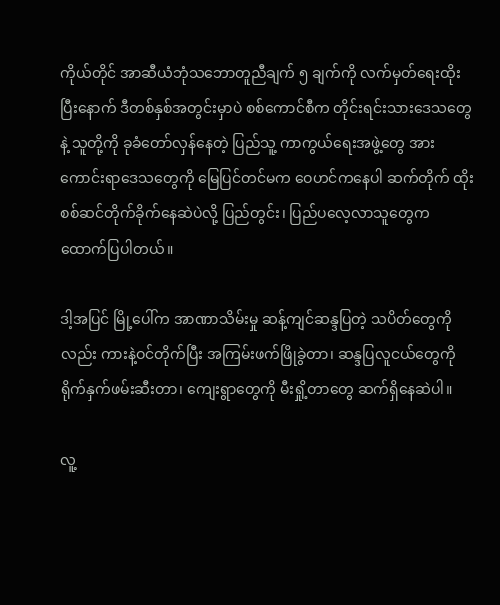ကိုယ်တိုင် အာဆီယံဘုံသဘောတူညီချက် ၅ ချက်ကို လက်မှတ်ရေးထိုးပြီးနောက် ဒီတစ်နှစ်အတွင်းမှာပဲ စစ်ကောင်စီက တိုင်းရင်းသားဒေသတွေနဲ့ သူတို့ကို ခုခံတော်လှန်နေတဲ့ ပြည်သူ့ ကာကွယ်ရေးအဖွဲ့တွေ အားကောင်းရာဒေသတွေကို မြေပြင်တင်မက ဝေဟင်ကနေပါ ဆက်တိုက် ထိုးစစ်ဆင်တိုက်ခိုက်နေဆဲပဲလို့ ပြည်တွင်း၊ ပြည်ပလေ့လာသူတွေက ထောက်ပြပါတယ်။

ဒါ့အပြင် မြို့ပေါ်က အာဏာသိမ်းမှု ဆန့်ကျင်ဆန္ဒပြတဲ့ သပိတ်တွေကိုလည်း ကားနဲ့ဝင်တိုက်ပြီး အကြမ်းဖက်ဖြိုခွဲတာ၊ ဆန္ဒပြလူငယ်တွေကို ရိုက်နှက်ဖမ်းဆီးတာ၊ ကျေးရွာတွေကို မီးရှို့တာတွေ ဆက်ရှိနေဆဲပါ။

လူ့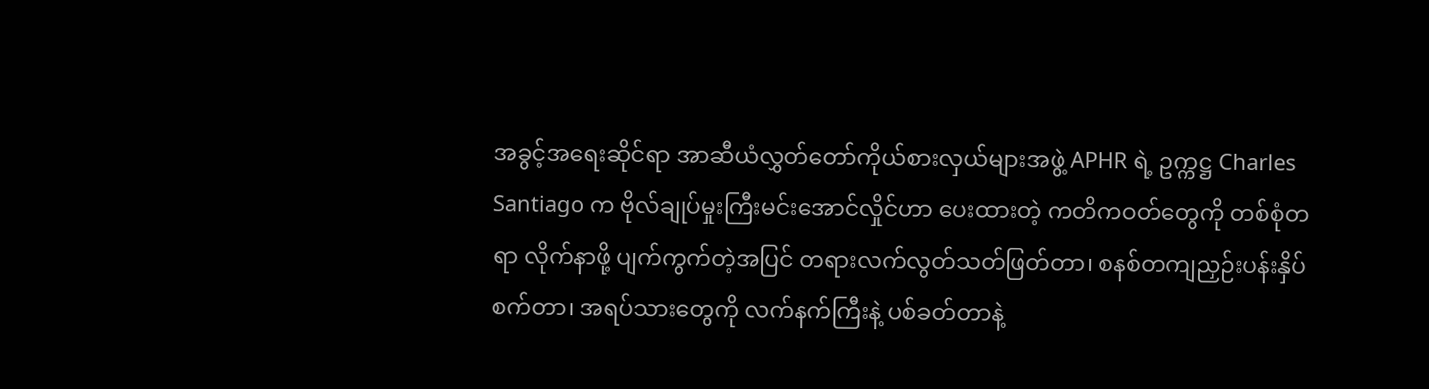အခွင့်အရေးဆိုင်ရာ အာဆီယံလွှတ်တော်ကိုယ်စားလှယ်များအဖွဲ့ APHR ရဲ့ ဥက္ကဋ္ဌ Charles Santiago က ဗိုလ်ချုပ်မှုးကြီးမင်းအောင်လှိုင်ဟာ ပေးထားတဲ့ ကတိကဝတ်တွေကို တစ်စုံတရာ လိုက်နာဖို့ ပျက်ကွက်တဲ့အပြင် တရားလက်လွတ်သတ်ဖြတ်တာ၊ စနစ်တကျညှဉ်းပန်းနှိပ်စက်တာ၊ အရပ်သားတွေကို လက်နက်ကြီးနဲ့ ပစ်ခတ်တာနဲ့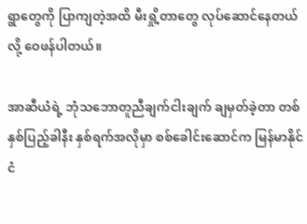ရွာတွေကို ပြာကျတဲ့အထိ မီးရှို့တာတွေ လုပ်ဆောင်နေတယ်လို့ ဝေဖန်ပါတယ်။

အာဆီယံရဲ့ ဘုံသဘောတူညီချက်ငါးချက် ချမှတ်ခဲ့တာ တစ်နှစ်ပြည့်ခါနီး နှစ်ရက်အလိုမှာ စစ်ခေါင်းဆောင်က မြန်မာနိုင်ငံ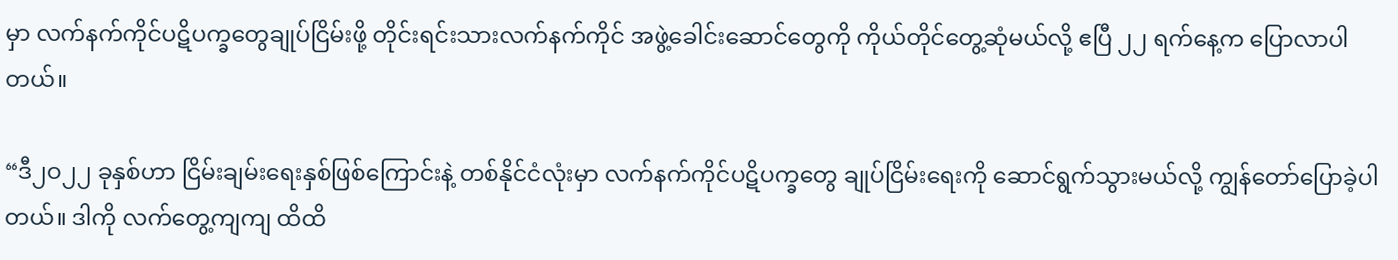မှာ လက်နက်ကိုင်ပဋိပက္ခတွေချုပ်ငြိမ်းဖို့ တိုင်းရင်းသားလက်နက်ကိုင် အဖွဲ့ခေါင်းဆောင်တွေကို ကိုယ်တိုင်တွေ့ဆုံမယ်လို့ ဧပြီ ၂၂ ရက်နေ့က ပြောလာပါတယ်။

“ဒီ၂ဝ၂၂ ခုနှစ်ဟာ ငြိမ်းချမ်းရေးနှစ်ဖြစ်ကြောင်းနဲ့ တစ်နိုင်ငံလုံးမှာ လက်နက်ကိုင်ပဋိပက္ခတွေ ချုပ်ငြိမ်းရေးကို ဆောင်ရွက်သွားမယ်လို့ ကျွန်တော်ပြောခဲ့ပါတယ်။ ဒါကို လက်တွေ့ကျကျ ထိထိ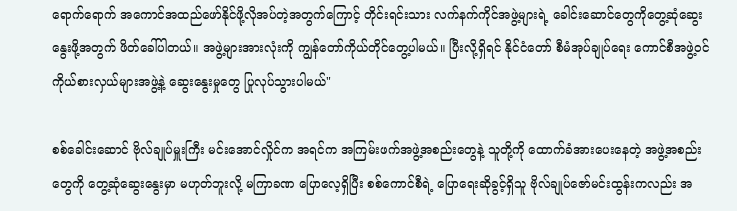ရောက်ရောက် အကောင်အထည်ဖော်နိုင်ဖို့လိုအပ်တဲ့အတွက်ကြောင့် တိုင်းရင်းသား လက်နက်ကိုင်အဖွဲ့များရဲ့ ခေါင်းဆောင်တွေကိုတွေ့ဆုံဆွေးနွေးဖို့အတွက် ဖိတ်ခေါ်ပါတယ်။ အဖွဲ့များအားလုံးကို ကျွန်တော်ကိုယ်တိုင်တွေ့ပါမယ်။ ပြီးလို့ရှိရင် နိုင်ငံတော် စီမံအုပ်ချုပ်ရေး ကောင်စီအဖွဲ့ဝင် ကိုယ်စားလှယ်များအဖွဲ့နဲ့ ဆွေးနွေးမှုတွေ ပြုလုပ်သွားပါမယ်"

စစ်ခေါင်းဆောင် ဗိုလ်ချုပ်မှူးကြီး မင်းအောင်လှိုင်က အရင်က အကြမ်းဖက်အဖွဲ့အစည်းတွေနဲ့ သူတို့ကို ထောက်ခံအားပေးနေတဲ့ အဖွဲ့အစည်းတွေကို တွေ့ဆုံဆွေးနွေးမှာ မဟုတ်ဘူးလို့ မကြာခဏ ပြောလေ့ရှိပြီး စစ်ကောင်စီရဲ့ ပြောရေးဆိုခွင့်ရှိသူ ဗိုလ်ချုပ်ဇော်မင်းထွန်းကလည်း အ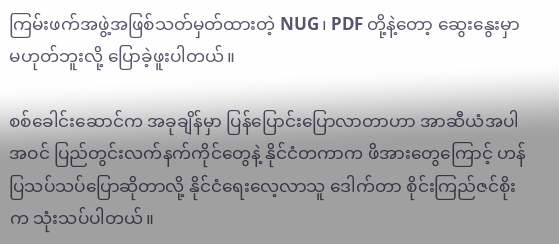ကြမ်းဖက်အဖွဲ့အဖြစ်သတ်မှတ်ထားတဲ့ NUG၊ PDF တို့နဲ့တော့ ဆွေးနွေးမှာ မဟုတ်ဘူးလို့ ပြောခဲ့ဖူးပါတယ်။

စစ်ခေါင်းဆောင်က အခုချိန်မှာ ပြန်ပြောင်းပြောလာတာဟာ အာဆီယံအပါအဝင် ပြည်တွင်းလက်နက်ကိုင်တွေနဲ့ နိုင်ငံတကာက ဖိအားတွေကြောင့် ဟန်ပြသပ်သပ်ပြောဆိုတာလို့ နိုင်ငံရေးလေ့လာသူ ဒေါက်တာ စိုင်းကြည်ဇင်စိုးက သုံးသပ်ပါတယ်။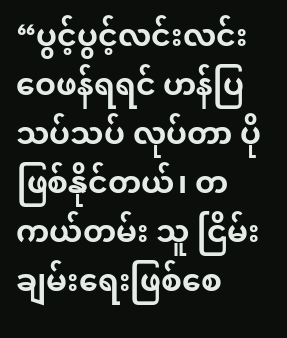“ပွင့်ပွင့်လင်းလင်း ဝေဖန်ရရင် ဟန်ပြသပ်သပ် လုပ်တာ ပိုဖြစ်နိုင်တယ်၊ တကယ်တမ်း သူ ငြိမ်းချမ်းရေးဖြစ်စေ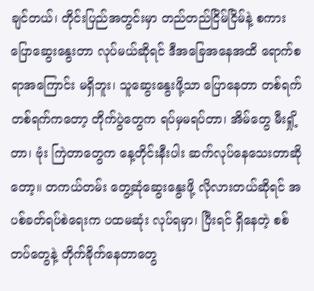ချင်တယ်၊ တိုင်းပြည်အတွင်းမှာ တည်တည်ငြိမ်ငြိမ်နဲ့ စကားပြောဆွေးနွေးတာ လုပ်မယ်ဆိုရင် ဒီအခြေအနေအထိ ရောက်စရာအကြောင်း မရှိဘူး၊ သူဆွေးနွေးဖို့သာ ပြောနေတာ တစ်ရက် တစ်ရက်ကတော့ တိုက်ပွဲတွေက ရပ်မှမရပ်တာ၊ အိမ်တွေ မီးရှို့တာ၊ ဗုံး ကြဲတာတွေက နေ့တိုင်းနီးပါး ဆက်လုပ်နေသေးတာဆိုတော့။ တကယ်တမ်း တွေ့ဆုံဆွေးနွေးဖို့ လိုလားတယ်ဆိုရင် အပစ်ခတ်ရပ်စဲရေးက ပထမဆုံး လုပ်ရမှာ၊ ပြီးရင် ရှိနေတဲ့ စစ်တပ်တွေနဲ့ တိုက်ခိုက်နေတာတွေ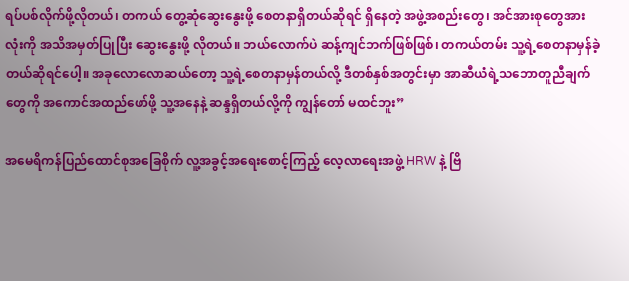ရပ်ပစ်လိုက်ဖို့လိုတယ်၊ တကယ် တွေ့ဆုံဆွေးနွေးဖို့ စေတနာရှိတယ်ဆိုရင် ရှိနေတဲ့ အဖွဲ့အစည်းတွေ၊ အင်အားစုတွေအားလုံးကို အသိအမှတ်ပြုပြီး ဆွေးနွေးဖို့ လိုတယ်။ ဘယ်လောက်ပဲ ဆန့်ကျင်ဘက်ဖြစ်ဖြစ်၊ တကယ်တမ်း သူ့ရဲ့စေတနာမှန်ခဲ့တယ်ဆိုရင်ပေါ့။ အခုလောလောဆယ်တော့ သူ့ရဲ့စေတနာမှန်တယ်လို့ ဒီတစ်နှစ်အတွင်းမှာ အာဆီယံရဲ့သဘောတူညီချက်တွေကို အကောင်အထည်ဖော်ဖို့ သူ့အနေနဲ့ ဆန္ဒရှိတယ်လို့ကို ကျွန်တော် မထင်ဘူး”

အမေရိကန်ပြည်ထောင်စုအခြေစိုက် လူ့အခွင့်အရေးစောင့်ကြည့် လေ့လာရေးအဖွဲ့ HRW နဲ့ ဗြိ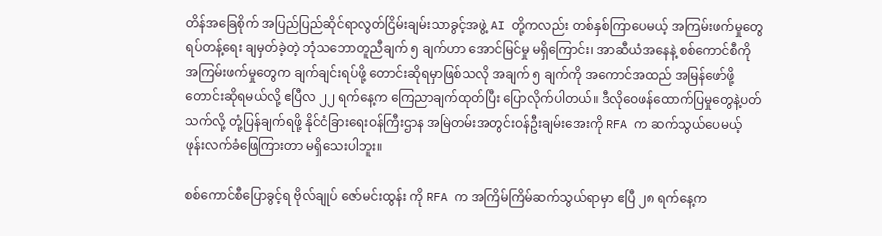တိန်အခြေစိုက် အပြည်ပြည်ဆိုင်ရာလွတ်ငြိမ်းချမ်းသာခွင့်အဖွဲ့ AI တို့ကလည်း တစ်နှစ်ကြာပေမယ့် အကြမ်းဖက်မှုတွေ ရပ်တန့်ရေး ချမှတ်ခဲ့တဲ့ ဘုံသဘောတူညီချက် ၅ ချက်ဟာ အောင်မြင်မှု မရှိကြောင်း၊ အာဆီယံအနေနဲ့ စစ်ကောင်စီကို အကြမ်းဖက်မှုတွေက ချက်ချင်းရပ်ဖို့ တောင်းဆိုရမှာဖြစ်သလို အချက် ၅ ချက်ကို အကောင်အထည် အမြန်ဖော်ဖို့ တောင်းဆိုရမယ်လို့ ဧပြီလ ၂၂ ရက်နေ့က ကြေညာချက်ထုတ်ပြီး ပြောလိုက်ပါတယ်။ ဒီလိုဝေဖန်ထောက်ပြမှုတွေနဲ့ပတ်သက်လို့ တုံ့ပြန်ချက်ရဖို့ နိုင်ငံခြားရေးဝန်ကြီးဌာန အမြဲတမ်းအတွင်းဝန်ဦးချမ်းအေးကို RFA က ဆက်သွယ်ပေမယ့် ဖုန်းလက်ခံဖြေကြားတာ မရှိသေးပါဘူး။

စစ်ကောင်စီပြောခွင့်ရ ဗိုလ်ချုပ် ဇော်မင်းထွန်း ကို RFA က အကြိမ်ကြိမ်ဆက်သွယ်ရာမှာ ဧပြီ ၂၈ ရက်နေ့က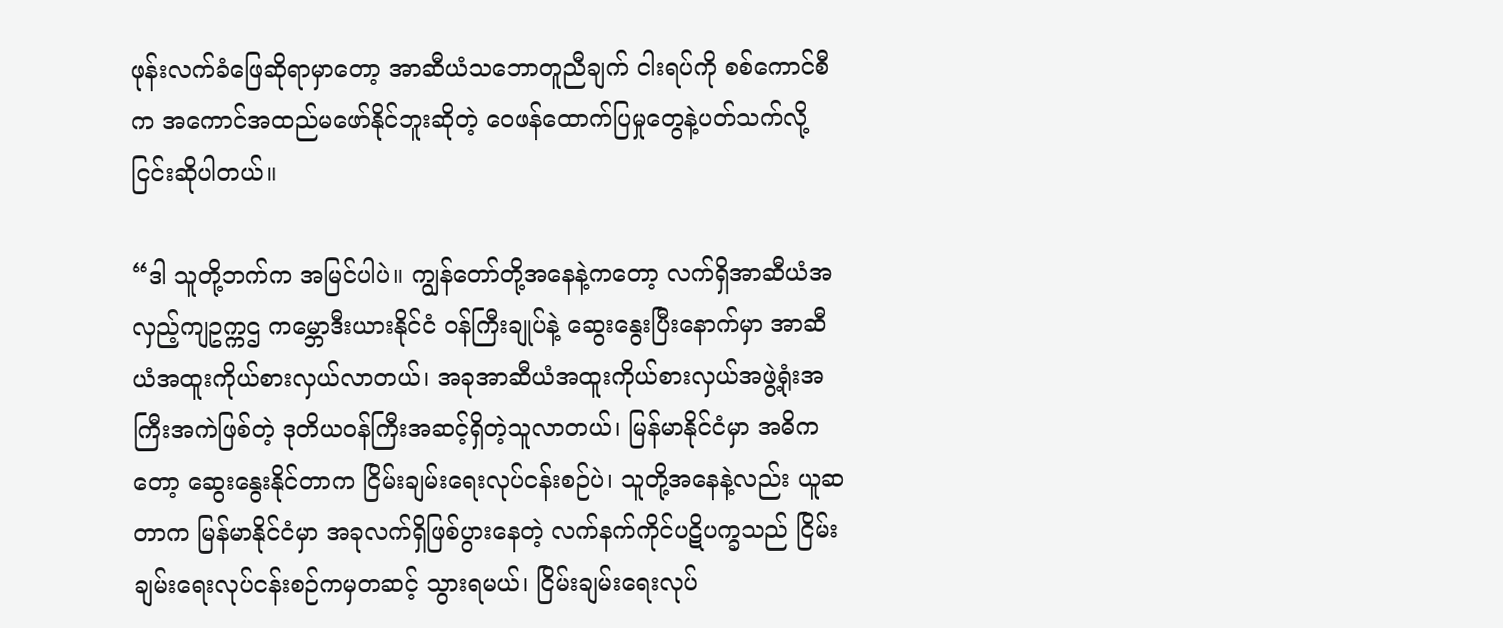ဖုန်းလက်ခံဖြေဆိုရာမှာတော့ အာဆီယံသဘောတူညီချက် ငါးရပ်ကို စစ်ကောင်စီက အကောင်အထည်မဖော်နိုင်ဘူးဆိုတဲ့ ဝေဖန်ထောက်ပြမှုတွေနဲ့ပတ်သက်လို့ ငြင်းဆိုပါတယ်။

“ဒါ သူတို့ဘက်က အမြင်ပါပဲ။ ကျွန်တော်တို့အနေနဲ့ကတော့ လက်ရှိအာဆီယံအလှည့်ကျဥက္ကဌ ကမ္ဘောဒီးယားနိုင်ငံ ဝန်ကြီးချုပ်နဲ့ ဆွေးနွေးပြီးနောက်မှာ အာဆီယံအထူးကိုယ်စားလှယ်လာတယ်၊ အခုအာဆီယံအထူးကိုယ်စားလှယ်အဖွဲ့ရုံးအကြီးအကဲဖြစ်တဲ့ ဒုတိယဝန်ကြီးအဆင့်ရှိတဲ့သူလာတယ်၊ မြန်မာနိုင်ငံမှာ အဓိကတော့ ဆွေးနွေးနိုင်တာက ငြိမ်းချမ်းရေးလုပ်ငန်းစဉ်ပဲ၊ သူတို့အနေနဲ့လည်း ယူဆတာက မြန်မာနိုင်ငံမှာ အခုလက်ရှိဖြစ်ပွားနေတဲ့ လက်နက်ကိုင်ပဋိပက္ခသည် ငြိမ်းချမ်းရေးလုပ်ငန်းစဉ်ကမှတဆင့် သွားရမယ်၊ ငြိမ်းချမ်းရေးလုပ်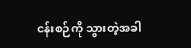ငန်းစဉ်ကို သွားတဲ့အခါ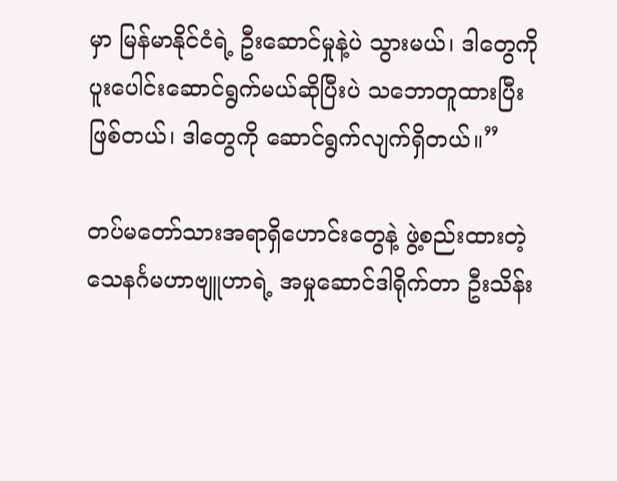မှာ မြန်မာနိုင်ငံရဲ့ ဦးဆောင်မှုနဲ့ပဲ သွားမယ်၊ ဒါတွေကို ပူးပေါင်းဆောင်ရွက်မယ်ဆိုပြီးပဲ သဘောတူထားပြီးဖြစ်တယ်၊ ဒါတွေကို ဆောင်ရွက်လျက်ရှိတယ်။”

တပ်မတော်သားအရာရှိဟောင်းတွေနဲ့ ဖွဲ့စည်းထားတဲ့ သေနင်္ဂမဟာဗျူဟာရဲ့ အမှုဆောင်ဒါရိုက်တာ ဦးသိန်း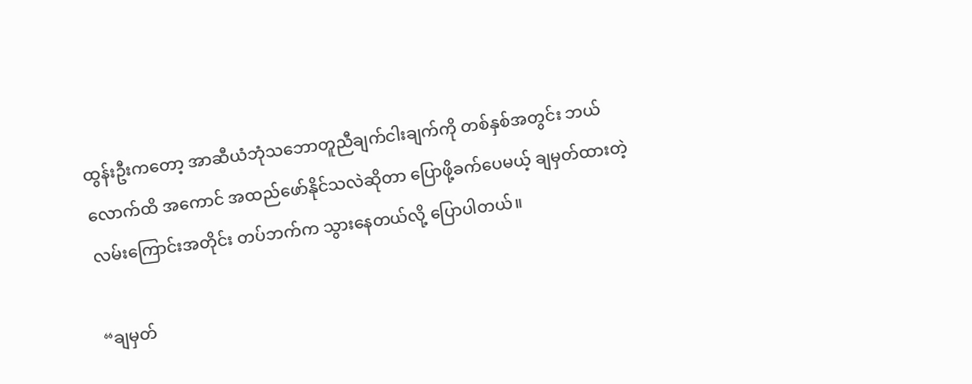ထွန်းဦးကတော့ အာဆီယံဘုံသဘောတူညီချက်ငါးချက်ကို တစ်နှစ်အတွင်း ဘယ်လောက်ထိ အကောင် အထည်ဖော်နိုင်သလဲဆိုတာ ပြောဖို့ခက်ပေမယ့် ချမှတ်ထားတဲ့ လမ်းကြောင်းအတိုင်း တပ်ဘက်က သွားနေတယ်လို့ ပြောပါတယ်။

“ချမှတ်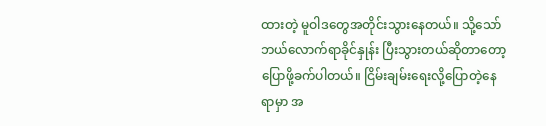ထားတဲ့ မူဝါဒတွေအတိုင်းသွားနေတယ်။ သို့သော်ဘယ်လောက်ရာခိုင်နှုန်း ပြီးသွားတယ်ဆိုတာတော့ ပြောဖို့ခက်ပါတယ်။ ငြိမ်းချမ်းရေးလို့ပြောတဲ့နေရာမှာ အ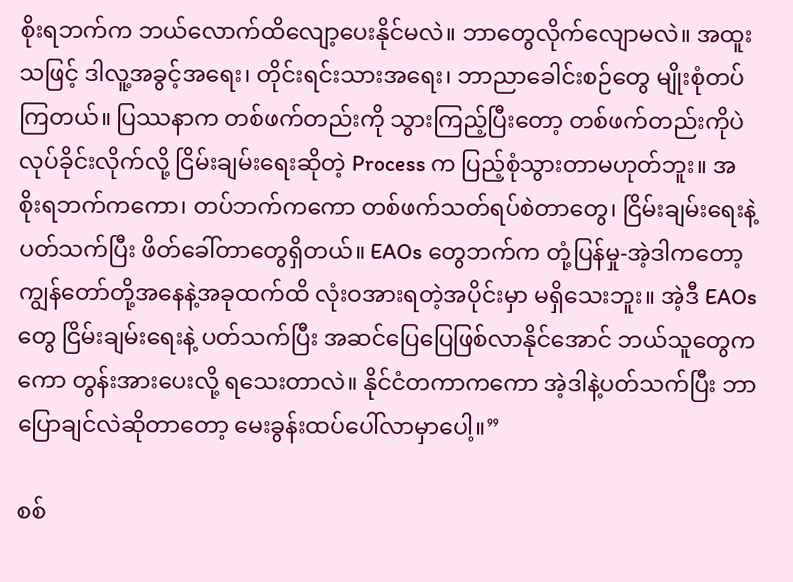စိုးရဘက်က ဘယ်လောက်ထိလျော့ပေးနိုင်မလဲ။ ဘာတွေလိုက်လျောမလဲ။ အထူးသဖြင့် ဒါလူ့အခွင့်အရေး၊ တိုင်းရင်းသားအရေး၊ ဘာညာခေါင်းစဉ်တွေ မျိုးစုံတပ်ကြတယ်။ ပြဿနာက တစ်ဖက်တည်းကို သွားကြည့်ပြီးတော့ တစ်ဖက်တည်းကိုပဲ လုပ်ခိုင်းလိုက်လို့ ငြိမ်းချမ်းရေးဆိုတဲ့ Process က ပြည့်စုံသွားတာမဟုတ်ဘူး။ အစိုးရဘက်ကကော၊ တပ်ဘက်ကကော တစ်ဖက်သတ်ရပ်စဲတာတွေ၊ ငြိမ်းချမ်းရေးနဲ့ပတ်သက်ပြီး ဖိတ်ခေါ်တာတွေရှိတယ်။ EAOs တွေဘက်က တုံ့ပြန်မှု-အဲ့ဒါကတော့ ကျွန်တော်တို့အနေနဲ့အခုထက်ထိ လုံးဝအားရတဲ့အပိုင်းမှာ မရှိသေးဘူး။ အဲ့ဒီ EAOs တွေ ငြိမ်းချမ်းရေးနဲ့ ပတ်သက်ပြီး အဆင်ပြေပြေဖြစ်လာနိုင်အောင် ဘယ်သူတွေကကော တွန်းအားပေးလို့ ရသေးတာလဲ။ နိုင်ငံတကာကကော အဲ့ဒါနဲ့ပတ်သက်ပြီး ဘာပြောချင်လဲဆိုတာတော့ မေးခွန်းထပ်ပေါ်လာမှာပေါ့။”

စစ်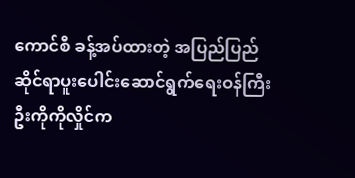ကောင်စီ ခန့်အပ်ထားတဲ့ အပြည်ပြည်ဆိုင်ရာပူးပေါင်းဆောင်ရွက်ရေးဝန်ကြီး ဦးကိုကိုလှိုင်က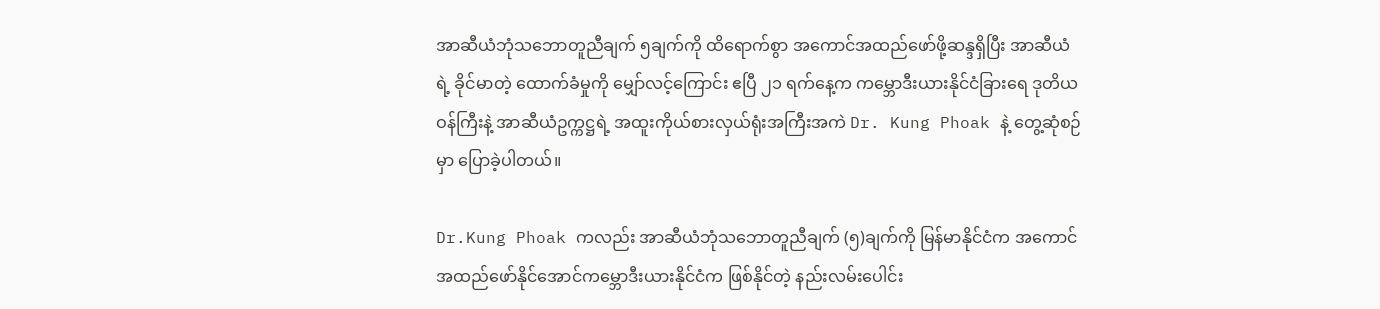အာဆီယံဘုံသဘောတူညီချက် ၅ချက်ကို ထိရောက်စွာ အကောင်အထည်ဖော်ဖို့ဆန္ဒရှိပြီး အာဆီယံရဲ့ ခိုင်မာတဲ့ ထောက်ခံမှုကို မျှော်လင့်ကြောင်း ဧပြီ ၂၁ ရက်နေ့က ကမ္ဘောဒီးယားနိုင်ငံခြားရေ ဒုတိယဝန်ကြီးနဲ့ အာဆီယံဥက္ကဋ္ဌရဲ့ အထူးကိုယ်စားလှယ်ရုံးအကြီးအကဲ Dr. Kung Phoak နဲ့ တွေ့ဆုံစဉ်မှာ ပြောခဲ့ပါတယ်။

Dr.Kung Phoak ကလည်း အာဆီယံဘုံသဘောတူညီချက် (၅)ချက်ကို မြန်မာနိုင်ငံက အကောင်အထည်ဖော်နိုင်အောင်ကမ္ဘောဒီးယားနိုင်ငံက ဖြစ်နိုင်တဲ့ နည်းလမ်းပေါင်း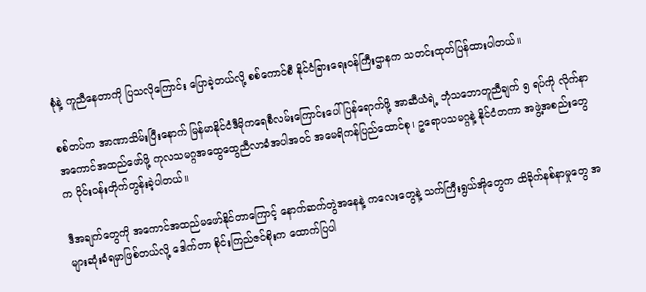စုံနဲ့ ကူညီနေတာကို ပြသလိုကြောင်း ပြောခဲ့တယ်လို့ စစ်ကောင်စီ နိုင်ငံခြားရေးဝန်ကြီးဌာနက သတင်းထုတ်ပြန်ထားပါတယ်။

စစ်တပ်က အာဏာသိမ်းပြီးနောက် မြန်မာနိုင်ငံဒီမိုကရေစီလမ်းကြောင်းပေါ် ပြန်ရောက်ဖို့ အာဆီယံရဲ့ ဘုံသဘောတူညီချက် ၅ ရပ်ကို လိုက်နာအကောင်အထည်ဖော်ဖို့ ကုလသမဂ္ဂအထွေထွေညီလာခံအပါအဝင် အမေရိကန်ပြည်ထောင်စု၊ ဥရောပသမဂ္ဂနဲ့ နိုင်ငံတကာ အဖွဲ့အစည်းတွေက ဝိုင်းဝန်းတိုက်တွန်းခဲ့ပါတယ်။

ဒီအချက်တွေကို အကောင်အထည်မဖော်နိုင်တာကြောင့် နောက်ဆက်တွဲအနေနဲ့ ကလေးတွေနဲ့ သက်ကြီးရွယ်အိုတွေက ထိခိုက်နစ်နာမှုတွေ အများဆုံးခံရမှာဖြစ်တယ်လို့ ဒေါက်တာ စိုင်းကြည်ဇင်စိုးက ထောက်ပြပါ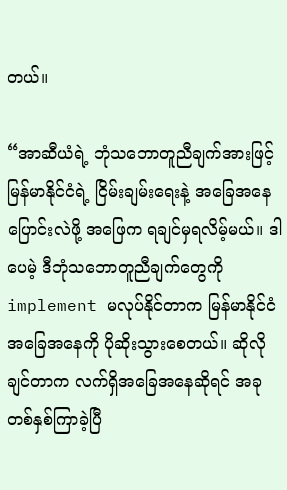တယ်။

“အာဆီယံရဲ့ ဘုံသဘောတူညီချက်အားဖြင့် မြန်မာနိုင်ငံရဲ့ ငြိမ်းချမ်းရေးနဲ့ အခြေအနေပြောင်းလဲဖို့ အဖြေက ရချင်မှရလိမ့်မယ်။ ဒါပေမဲ့ ဒီဘုံသဘောတူညီချက်တွေကို implement မလုပ်နိုင်တာက မြန်မာနိုင်ငံအခြေအနေကို ပိုဆိုးသွားစေတယ်။ ဆိုလိုချင်တာက လက်ရှိအခြေအနေဆိုရင် အခုတစ်နှစ်ကြာခဲ့ပြီ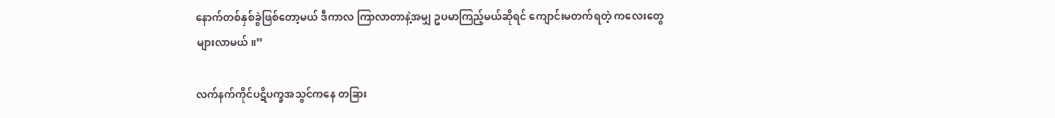နောက်တစ်နှစ်ခွဲဖြစ်တော့မယ် ဒီကာလ ကြာလာတာနဲ့အမျှ ဥပမာကြည့်မယ်ဆိုရင် ကျောင်းမတက်ရတဲ့ ကလေးတွေများလာမယ်။”

လက်နက်ကိုင်ပဋိပက္ခအသွင်ကနေ တခြား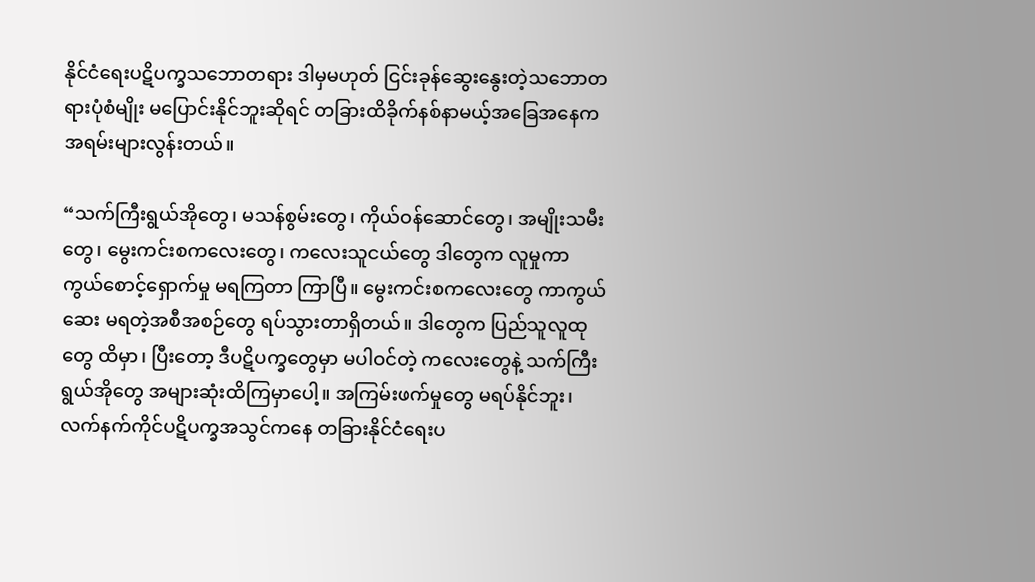နိုင်ငံရေးပဋိပက္ခသဘောတရား ဒါမှမဟုတ် ငြင်းခုန်ဆွေးနွေးတဲ့သဘောတရားပုံစံမျိုး မပြောင်းနိုင်ဘူးဆိုရင် တခြားထိခိုက်နစ်နာမယ့်အခြေအနေက အရမ်းများလွန်းတယ်။

“သက်ကြီးရွယ်အိုတွေ၊ မသန်စွမ်းတွေ၊ ကိုယ်ဝန်ဆောင်တွေ၊ အမျိုးသမီးတွေ၊ မွေးကင်းစကလေးတွေ၊ ကလေးသူငယ်တွေ ဒါတွေက လူမှုကာကွယ်စောင့်ရှောက်မှု မရကြတာ ကြာပြီ။ မွေးကင်းစကလေးတွေ ကာကွယ်ဆေး မရတဲ့အစီအစဉ်တွေ ရပ်သွားတာရှိတယ်။ ဒါတွေက ပြည်သူလူထုတွေ ထိမှာ၊ ပြီးတော့ ဒီပဋိပက္ခတွေမှာ မပါဝင်တဲ့ ကလေးတွေနဲ့ သက်ကြီးရွယ်အိုတွေ အများဆုံးထိကြမှာပေါ့။ အကြမ်းဖက်မှုတွေ မရပ်နိုင်ဘူး၊ လက်နက်ကိုင်ပဋိပက္ခအသွင်ကနေ တခြားနိုင်ငံရေးပ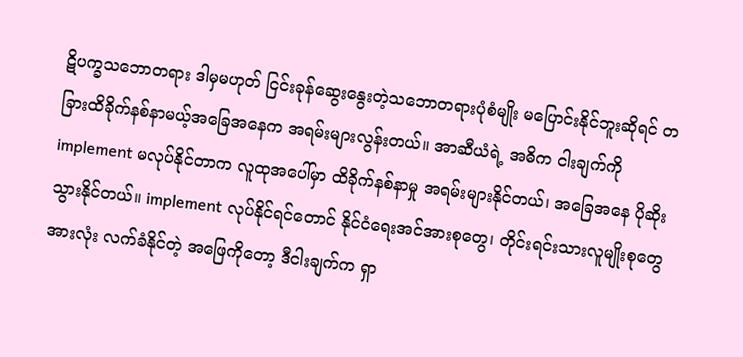ဋိပက္ခသဘောတရား ဒါမှမဟုတ် ငြင်းခုန်ဆွေးနွေးတဲ့သဘောတရားပုံစံမျိုး မပြောင်းနိုင်ဘူးဆိုရင် တခြားထိခိုက်နစ်နာမယ့်အခြေအနေက အရမ်းများလွန်းတယ်။ အာဆီယံရဲ့ အဓိက ငါးချက်ကို implement မလုပ်နိုင်တာက လူထုအပေါ်မှာ ထိခိုက်နစ်နာမှု အရမ်းများနိုင်တယ်၊ အခြေအနေ ပိုဆိုးသွားနိုင်တယ်။ implement လုပ်နိုင်ရင်တောင် နိုင်ငံရေးအင်အားစုတွေ၊ တိုင်းရင်းသားလူမျိုးစုတွေအားလုံး လက်ခံနိုင်တဲ့ အဖြေကိုတော့ ဒီငါးချက်က ရှာ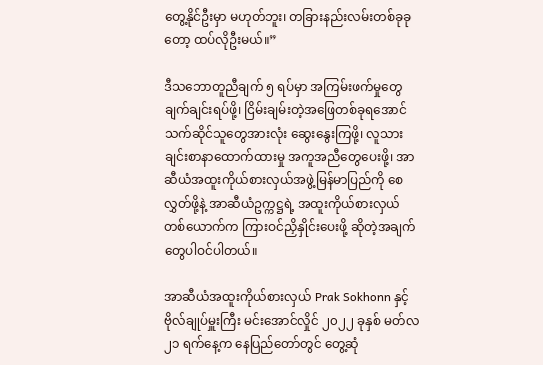တွေ့နိုင်ဦးမှာ မဟုတ်ဘူး၊ တခြားနည်းလမ်းတစ်ခုခုတော့ ထပ်လိုဦးမယ်။”

ဒီသဘောတူညီချက် ၅ ရပ်မှာ အကြမ်းဖက်မှုတွေ ချက်ချင်းရပ်ဖို့၊ ငြိမ်းချမ်းတဲ့အဖြေတစ်ခုရအောင် သက်ဆိုင်သူတွေအားလုံး ဆွေးနွေးကြဖို့၊ လူသားချင်းစာနာထောက်ထားမှု အကူအညီတွေပေးဖို့၊ အာဆီယံအထူးကိုယ်စားလှယ်အဖွဲ့မြန်မာပြည်ကို စေလွှတ်ဖို့နဲ့ အာဆီယံဥက္ကဋ္ဌရဲ့ အထူးကိုယ်စားလှယ် တစ်ယောက်က ကြားဝင်ညှိနှိုင်းပေးဖို့ ဆိုတဲ့အချက်တွေပါဝင်ပါတယ်။

အာဆီယံအထူးကိုယ်စားလှယ် Prak Sokhonn နှင့် ဗိုလ်ချုပ်မှူးကြီး မင်းအောင်လှိုင် ၂၀၂၂ ခုနှစ် မတ်လ ၂၁ ရက်နေ့က နေပြည်တော်တွင် တွေ့ဆုံ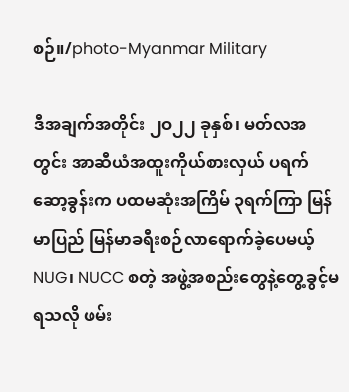စဉ်။/photo-Myanmar Military

ဒီအချက်အတိုင်း ၂ဝ၂၂ ခုနှစ်၊ မတ်လအတွင်း အာဆီယံအထူးကိုယ်စားလှယ် ပရက်ဆော့ခွန်းက ပထမဆုံးအကြိမ် ၃ရက်ကြာ မြန်မာပြည် မြန်မာခရီးစဉ်လာရောက်ခဲ့ပေမယ့် NUG၊ NUCC စတဲ့ အဖွဲ့အစည်းတွေနဲ့တွေ့ခွင့်မရသလို ဖမ်း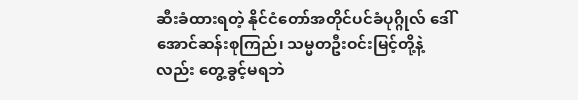ဆီးခံထားရတဲ့ နိုင်ငံတော်အတိုင်ပင်ခံပုဂ္ဂိုလ် ဒေါ်အောင်ဆန်းစုကြည်၊ သမ္မတဦးဝင်းမြင့်တို့နဲ့လည်း တွေ့ခွင့်မရဘဲ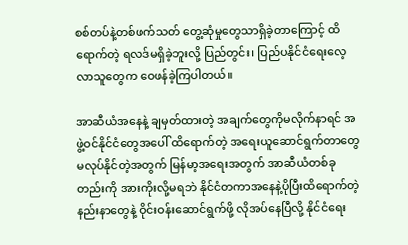စစ်တပ်နဲ့တစ်ဖက်သတ် တွေ့ဆုံမှုတွေသာရှိခဲ့တာကြောင့် ထိရောက်တဲ့ ရလဒ်မရှိခဲ့ဘူးလို့ ပြည်တွင်း၊ ပြည်ပနိုင်ငံရေးလေ့လာသူတွေက ဝေဖန်ခဲ့ကြပါတယ်။

အာဆီယံအနေနဲ့ ချမှတ်ထားတဲ့ အချက်တွေကိုမလိုက်နာရင် အဖွဲ့ဝင်နိုင်ငံတွေအပေါ် ထိရောက်တဲ့ အရေးယူဆောင်ရွက်တာတွေ မလုပ်နိုင်တဲ့အတွက် မြန်မာ့အရေးအတွက် အာဆီယံတစ်ခုတည်းကို အားကိုးလို့မရဘဲ နိုင်ငံတကာအနေနဲ့ပိုပြီးထိရောက်တဲ့ နည်းနာတွေနဲ့ ဝိုင်းဝန်းဆောင်ရွက်ဖို့ လိုအပ်နေပြီလို့ နိုင်ငံရေး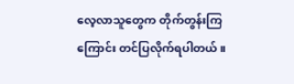လေ့လာသူတွေက တိုက်တွန်းကြကြောင်း တင်ပြလိုက်ရပါတယ်။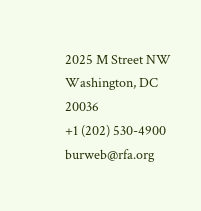2025 M Street NW
Washington, DC 20036
+1 (202) 530-4900
burweb@rfa.org